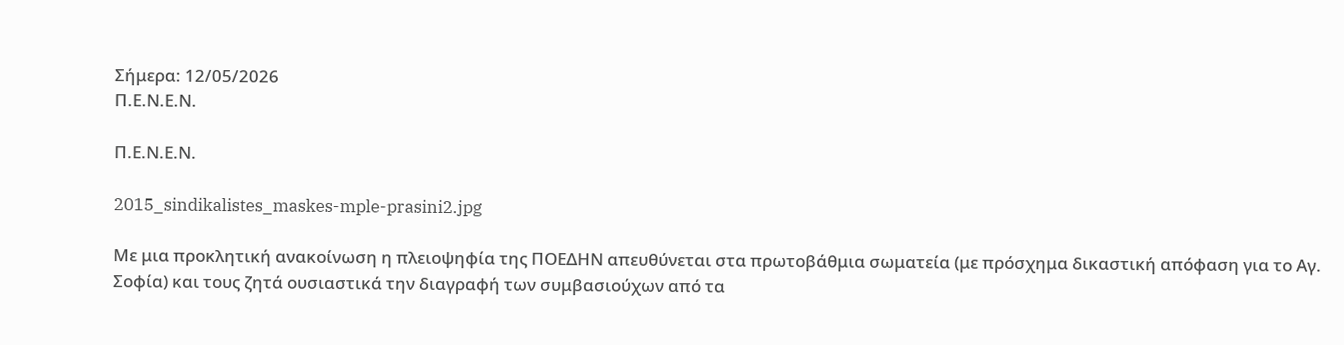Σήμερα: 12/05/2026
Π.Ε.Ν.Ε.Ν.

Π.Ε.Ν.Ε.Ν.

2015_sindikalistes_maskes-mple-prasini2.jpg

Με μια προκλητική ανακοίνωση η πλειοψηφία της ΠΟΕΔΗΝ απευθύνεται στα πρωτοβάθμια σωματεία (με πρόσχημα δικαστική απόφαση για το Αγ. Σοφία) και τους ζητά ουσιαστικά την διαγραφή των συμβασιούχων από τα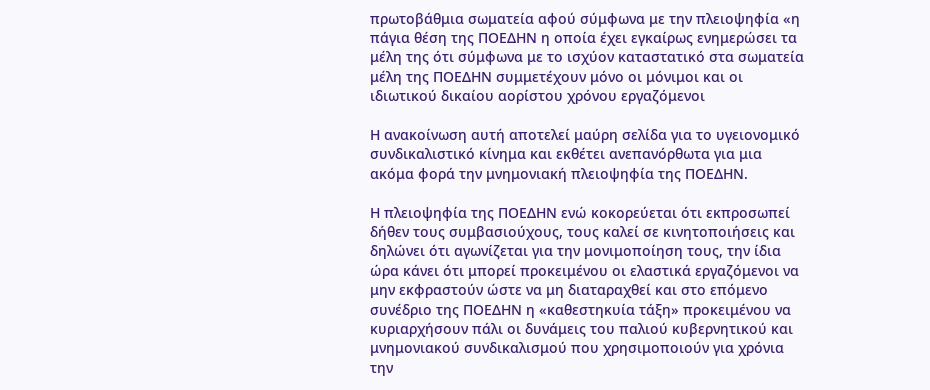πρωτοβάθμια σωματεία αφού σύμφωνα με την πλειοψηφία «η πάγια θέση της ΠΟΕΔΗΝ η οποία έχει εγκαίρως ενημερώσει τα μέλη της ότι σύμφωνα με το ισχύον καταστατικό στα σωματεία μέλη της ΠΟΕΔΗΝ συμμετέχουν μόνο οι μόνιμοι και οι ιδιωτικού δικαίου αορίστου χρόνου εργαζόμενοι

Η ανακοίνωση αυτή αποτελεί μαύρη σελίδα για το υγειονομικό συνδικαλιστικό κίνημα και εκθέτει ανεπανόρθωτα για μια ακόμα φορά την μνημονιακή πλειοψηφία της ΠΟΕΔΗΝ.

Η πλειοψηφία της ΠΟΕΔΗΝ ενώ κοκορεύεται ότι εκπροσωπεί δήθεν τους συμβασιούχους, τους καλεί σε κινητοποιήσεις και δηλώνει ότι αγωνίζεται για την μονιμοποίηση τους, την ίδια ώρα κάνει ότι μπορεί προκειμένου οι ελαστικά εργαζόμενοι να μην εκφραστούν ώστε να μη διαταραχθεί και στο επόμενο συνέδριο της ΠΟΕΔΗΝ η «καθεστηκυία τάξη» προκειμένου να κυριαρχήσουν πάλι οι δυνάμεις του παλιού κυβερνητικού και μνημονιακού συνδικαλισμού που χρησιμοποιούν για χρόνια την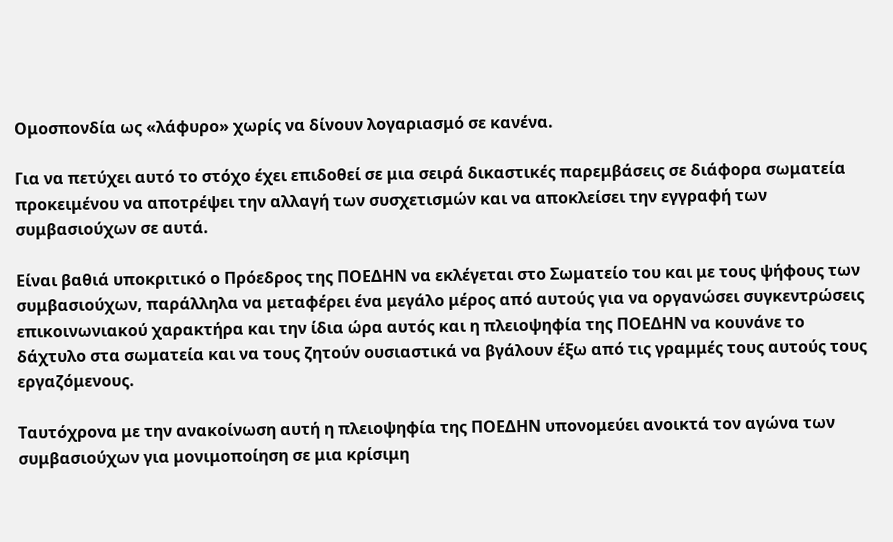Ομοσπονδία ως «λάφυρο» χωρίς να δίνουν λογαριασμό σε κανένα.

Για να πετύχει αυτό το στόχο έχει επιδοθεί σε μια σειρά δικαστικές παρεμβάσεις σε διάφορα σωματεία προκειμένου να αποτρέψει την αλλαγή των συσχετισμών και να αποκλείσει την εγγραφή των συμβασιούχων σε αυτά.

Είναι βαθιά υποκριτικό ο Πρόεδρος της ΠΟΕΔΗΝ να εκλέγεται στο Σωματείο του και με τους ψήφους των συμβασιούχων, παράλληλα να μεταφέρει ένα μεγάλο μέρος από αυτούς για να οργανώσει συγκεντρώσεις επικοινωνιακού χαρακτήρα και την ίδια ώρα αυτός και η πλειοψηφία της ΠΟΕΔΗΝ να κουνάνε το δάχτυλο στα σωματεία και να τους ζητούν ουσιαστικά να βγάλουν έξω από τις γραμμές τους αυτούς τους εργαζόμενους.

Ταυτόχρονα με την ανακοίνωση αυτή η πλειοψηφία της ΠΟΕΔΗΝ υπονομεύει ανοικτά τον αγώνα των συμβασιούχων για μονιμοποίηση σε μια κρίσιμη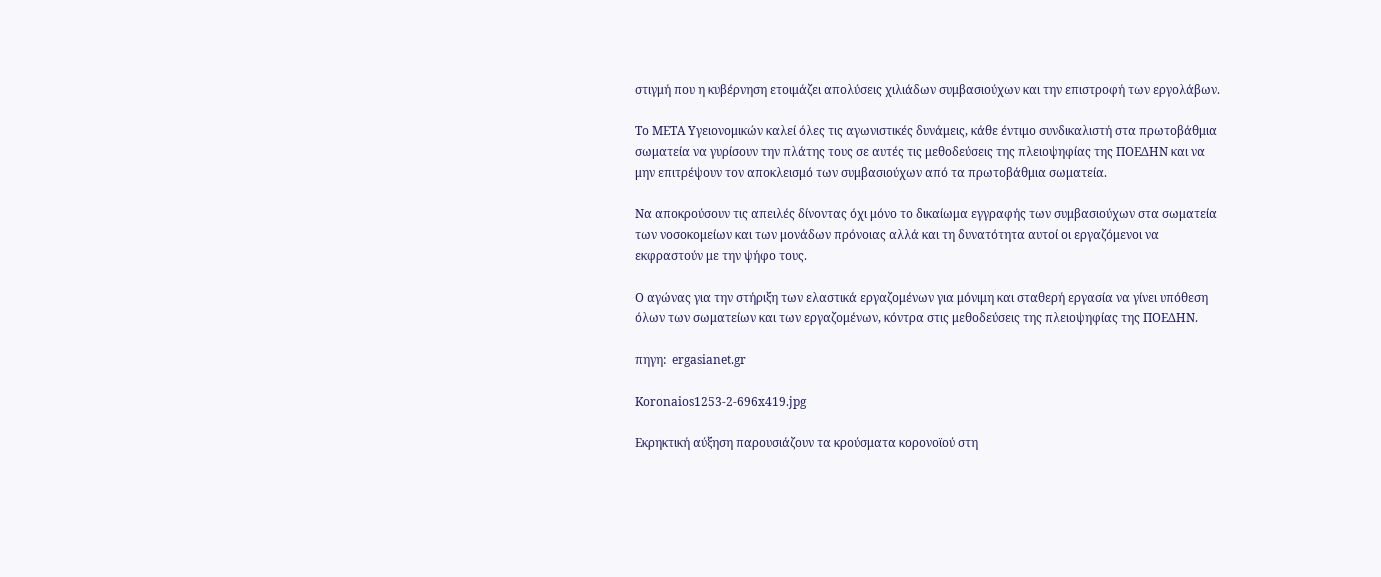στιγμή που η κυβέρνηση ετοιμάζει απολύσεις χιλιάδων συμβασιούχων και την επιστροφή των εργολάβων.

Το ΜΕΤΑ Υγειονομικών καλεί όλες τις αγωνιστικές δυνάμεις, κάθε έντιμο συνδικαλιστή στα πρωτοβάθμια σωματεία να γυρίσουν την πλάτης τους σε αυτές τις μεθοδεύσεις της πλειοψηφίας της ΠΟΕΔΗΝ και να μην επιτρέψουν τον αποκλεισμό των συμβασιούχων από τα πρωτοβάθμια σωματεία.

Να αποκρούσουν τις απειλές δίνοντας όχι μόνο το δικαίωμα εγγραφής των συμβασιούχων στα σωματεία των νοσοκομείων και των μονάδων πρόνοιας αλλά και τη δυνατότητα αυτοί οι εργαζόμενοι να εκφραστούν με την ψήφο τους.

Ο αγώνας για την στήριξη των ελαστικά εργαζομένων για μόνιμη και σταθερή εργασία να γίνει υπόθεση όλων των σωματείων και των εργαζομένων, κόντρα στις μεθοδεύσεις της πλειοψηφίας της ΠΟΕΔΗΝ.

πηγη:  ergasianet.gr

Koronaios1253-2-696x419.jpg

Εκρηκτική αύξηση παρουσιάζουν τα κρούσματα κορονοϊού στη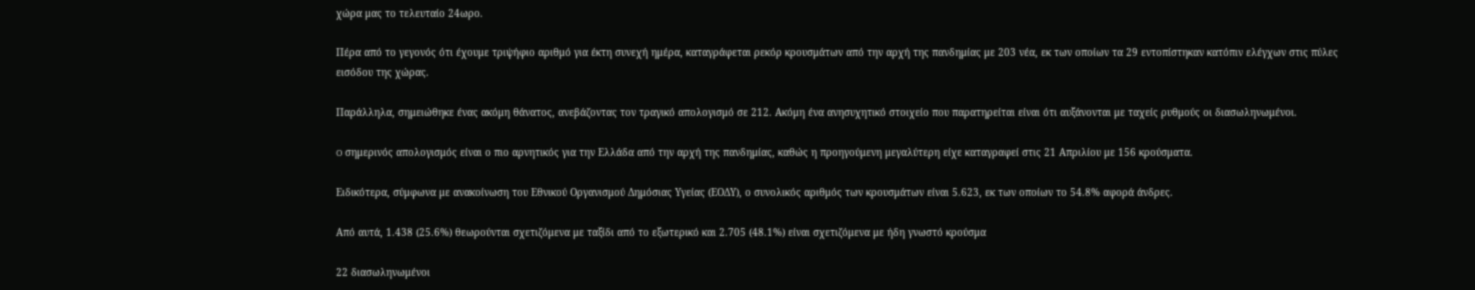χώρα μας το τελευταίο 24ωρο.

Πέρα από το γεγονός ότι έχουμε τριψήφιο αριθμό για έκτη συνεχή ημέρα, καταγράφεται ρεκόρ κρουσμάτων από την αρχή της πανδημίας με 203 νέα, εκ των οποίων τα 29 εντοπίστηκαν κατόπιν ελέγχων στις πύλες εισόδου της χώρας.

Παράλληλα, σημειώθηκε ένας ακόμη θάνατος, ανεβάζοντας τον τραγικό απολογισμό σε 212. Ακόμη ένα ανησυχητικό στοιχείο που παρατηρείται είναι ότι αυξάνονται με ταχείς ρυθμούς οι διασωληνωμένοι.

O σημερινός απολογισμός είναι ο πιο αρνητικός για την Ελλάδα από την αρχή της πανδημίας, καθώς η προηγούμενη μεγαλύτερη είχε καταγραφεί στις 21 Απριλίου με 156 κρούσματα.

Ειδικότερα, σύμφωνα με ανακοίνωση του Εθνικού Οργανισμού Δημόσιας Υγείας (ΕΟΔΥ), ο συνολικός αριθμός των κρουσμάτων είναι 5.623, εκ των οποίων το 54.8% αφορά άνδρες.

Από αυτά, 1.438 (25.6%) θεωρούνται σχετιζόμενα με ταξίδι από το εξωτερικό και 2.705 (48.1%) είναι σχετιζόμενα με ήδη γνωστό κρούσμα

22 διασωληνωμένοι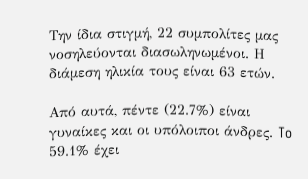Την ίδια στιγμή, 22 συμπολίτες μας νοσηλεύονται διασωληνωμένοι. Η διάμεση ηλικία τους είναι 63 ετών.

Από αυτά, πέντε (22.7%) είναι γυναίκες και οι υπόλοιποι άνδρες. To 59.1% έχει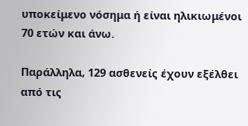υποκείμενο νόσημα ή είναι ηλικιωμένοι 70 ετών και άνω.

Παράλληλα, 129 ασθενείς έχουν εξέλθει από τις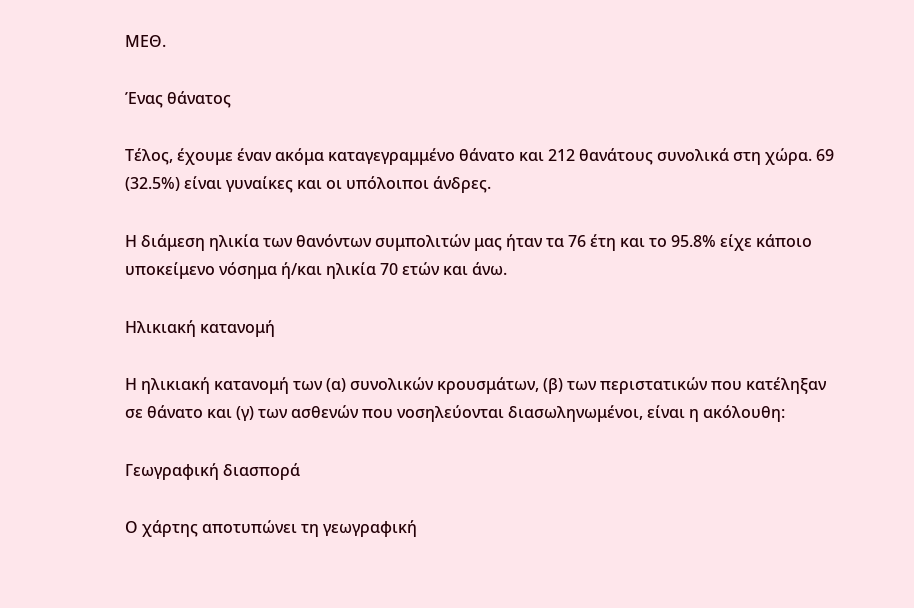ΜΕΘ.

Ένας θάνατος

Τέλος, έχουμε έναν ακόμα καταγεγραμμένο θάνατο και 212 θανάτους συνολικά στη χώρα. 69 (32.5%) είναι γυναίκες και οι υπόλοιποι άνδρες.

Η διάμεση ηλικία των θανόντων συμπολιτών μας ήταν τα 76 έτη και το 95.8% είχε κάποιο υποκείμενο νόσημα ή/και ηλικία 70 ετών και άνω.

Ηλικιακή κατανομή

Η ηλικιακή κατανομή των (α) συνολικών κρουσμάτων, (β) των περιστατικών που κατέληξαν σε θάνατο και (γ) των ασθενών που νοσηλεύονται διασωληνωμένοι, είναι η ακόλουθη:

Γεωγραφική διασπορά

Ο χάρτης αποτυπώνει τη γεωγραφική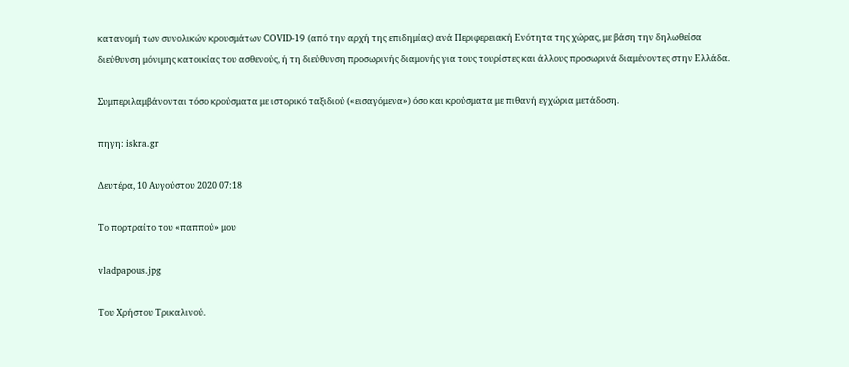κατανομή των συνολικών κρουσμάτων COVID-19 (από την αρχή της επιδημίας) ανά Περιφερειακή Ενότητα της χώρας, με βάση την δηλωθείσα διεύθυνση μόνιμης κατοικίας του ασθενούς, ή τη διεύθυνση προσωρινής διαμονής για τους τουρίστες και άλλους προσωρινά διαμένοντες στην Ελλάδα.

Συμπεριλαμβάνονται τόσο κρούσματα με ιστορικό ταξιδιού («εισαγόμενα») όσο και κρούσματα με πιθανή εγχώρια μετάδοση.

πηγη: iskra.gr

Δευτέρα, 10 Αυγούστου 2020 07:18

Το πορτραίτο του «παππού» μου

vladpapous.jpg

Του Χρήστου Τρικαλινού.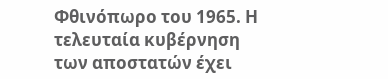Φθινόπωρο του 1965. Η τελευταία κυβέρνηση των αποστατών έχει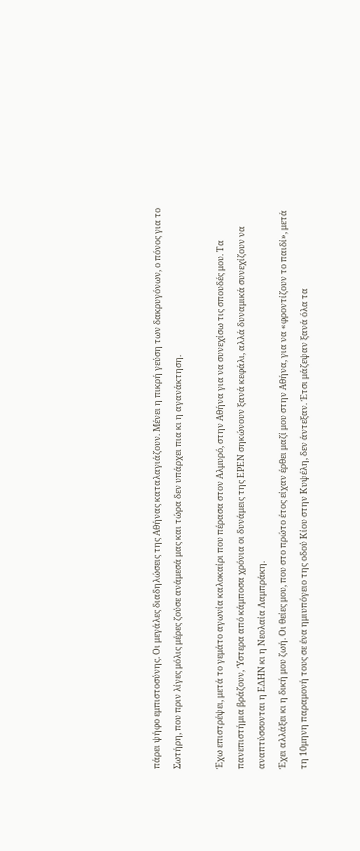πάρει ψήφο εμπιστοσύνης. Οι μεγάλες διαδηλώσεις της Αθήνας καταλαγιάζουν. Μένει η πικρή γεύση των δακρυγόνων, ο πόνος για το Σωτήρη, που πριν λίγες μόλις μέρες ζούσε ανάμεσά μας και τώρα δεν υπάρχει πια κι η αγανάκτηση.

Έχω επιστρέψει, μετά το γεμάτο αγωνία καλοκαίρι που πέρασα στον Αλμυρό, στην Αθήνα για να συνεχίσω τις σπουδές μου. Τα πανεπιστήμια βράζουν, Ύστερα από κάμποσα χρόνια οι δυνάμεις της ΕΡΕΝ σηκώνουν ξανά κεφάλι, αλλά δυναμικά συνεχίζουν να αναπτύσσονται η ΕΔΗΝ κι η Νεολαία Λαμπράκη.
Έχει αλλάξει κι η δική μου ζωή. Οι θείες μου, που στο πρώτο έτος είχαν έρθει μαζί μου στην Αθήνα, για να «φροντίζουν το παιδί», μετά τη 10μηνη παραμονή τους σε ένα ημιυπόγειο της οδού Κίου στην Κυψέλη, δεν άντεξαν. Έτσι μάζεψαν ξανά όλα τα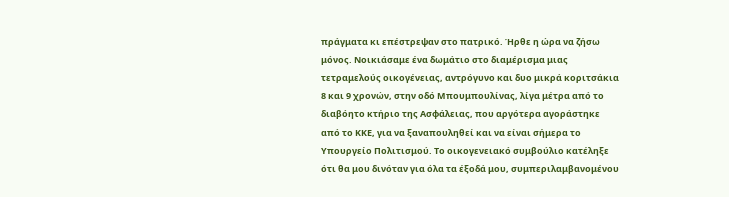πράγματα κι επέστρεψαν στο πατρικό. Ήρθε η ώρα να ζήσω μόνος. Νοικιάσαμε ένα δωμάτιο στο διαμέρισμα μιας τετραμελούς οικογένειας, αντρόγυνο και δυο μικρά κοριτσάκια 8 και 9 χρονών, στην οδό Μπουμπουλίνας, λίγα μέτρα από το διαβόητο κτήριο της Ασφάλειας, που αργότερα αγοράστηκε από το ΚΚΕ, για να ξαναπουληθεί και να είναι σήμερα το Υπουργείο Πολιτισμού. Το οικογενειακό συμβούλιο κατέληξε ότι θα μου δινόταν για όλα τα έξοδά μου, συμπεριλαμβανομένου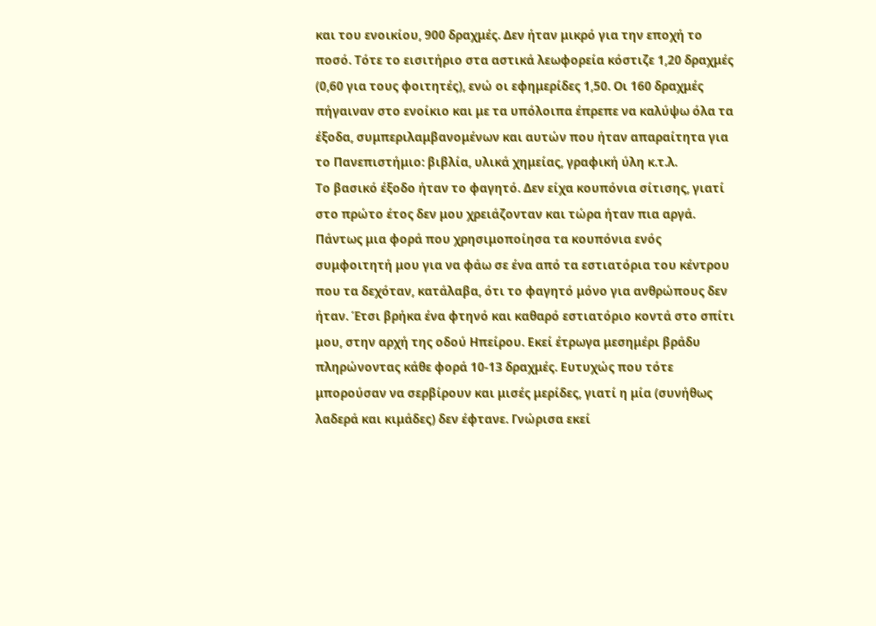και του ενοικίου, 900 δραχμές. Δεν ήταν μικρό για την εποχή το ποσό. Τότε το εισιτήριο στα αστικά λεωφορεία κόστιζε 1,20 δραχμές (0,60 για τους φοιτητές), ενώ οι εφημερίδες 1,50. Οι 160 δραχμές πήγαιναν στο ενοίκιο και με τα υπόλοιπα έπρεπε να καλύψω όλα τα έξοδα, συμπεριλαμβανομένων και αυτών που ήταν απαραίτητα για το Πανεπιστήμιο: βιβλία, υλικά χημείας, γραφική ύλη κ.τ.λ.
Το βασικό έξοδο ήταν το φαγητό. Δεν είχα κουπόνια σίτισης, γιατί στο πρώτο έτος δεν μου χρειάζονταν και τώρα ήταν πια αργά. Πάντως μια φορά που χρησιμοποίησα τα κουπόνια ενός συμφοιτητή μου για να φάω σε ένα από τα εστιατόρια του κέντρου που τα δεχόταν, κατάλαβα, ότι το φαγητό μόνο για ανθρώπους δεν ήταν. Έτσι βρήκα ένα φτηνό και καθαρό εστιατόριο κοντά στο σπίτι μου, στην αρχή της οδού Ηπείρου. Εκεί έτρωγα μεσημέρι βράδυ πληρώνοντας κάθε φορά 10-13 δραχμές. Ευτυχώς που τότε μπορούσαν να σερβίρουν και μισές μερίδες, γιατί η μία (συνήθως λαδερά και κιμάδες) δεν έφτανε. Γνώρισα εκεί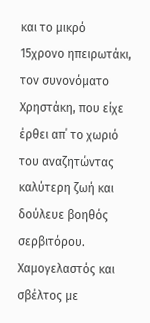και το μικρό 15χρονο ηπειρωτάκι, τον συνονόματο Χρηστάκη, που είχε έρθει απ΄ το χωριό του αναζητώντας καλύτερη ζωή και δούλευε βοηθός σερβιτόρου. Χαμογελαστός και σβέλτος με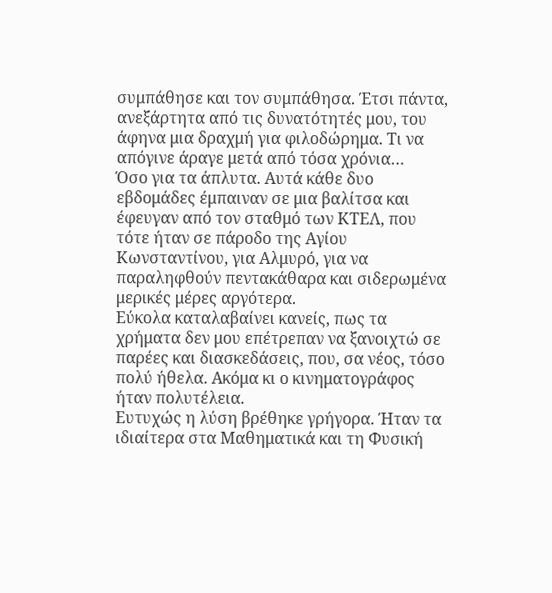συμπάθησε και τον συμπάθησα. Έτσι πάντα, ανεξάρτητα από τις δυνατότητές μου, του άφηνα μια δραχμή για φιλοδώρημα. Τι να απόγινε άραγε μετά από τόσα χρόνια…
Όσο για τα άπλυτα. Αυτά κάθε δυο εβδομάδες έμπαιναν σε μια βαλίτσα και έφευγαν από τον σταθμό των ΚΤΕΛ, που τότε ήταν σε πάροδο της Αγίου Κωνσταντίνου, για Αλμυρό, για να παραληφθούν πεντακάθαρα και σιδερωμένα μερικές μέρες αργότερα.
Εύκολα καταλαβαίνει κανείς, πως τα χρήματα δεν μου επέτρεπαν να ξανοιχτώ σε παρέες και διασκεδάσεις, που, σα νέος, τόσο πολύ ήθελα. Ακόμα κι ο κινηματογράφος ήταν πολυτέλεια.
Ευτυχώς η λύση βρέθηκε γρήγορα. Ήταν τα ιδιαίτερα στα Μαθηματικά και τη Φυσική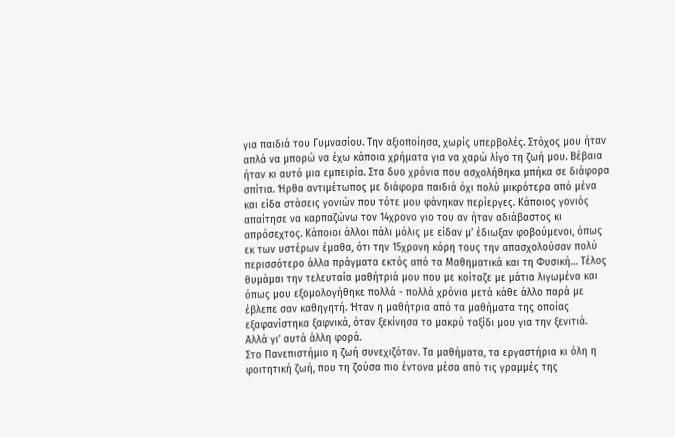για παιδιά του Γυμνασίου. Την αξιοποίησα, χωρίς υπερβολές. Στόχος μου ήταν απλά να μπορώ να έχω κάποια χρήματα για να χαρώ λίγο τη ζωή μου. Βέβαια ήταν κι αυτό μια εμπειρία. Στα δυο χρόνια που ασχολήθηκα μπήκα σε διάφορα σπίτια. Ήρθα αντιμέτωπος με διάφορα παιδιά όχι πολύ μικρότερα από μένα και είδα στάσεις γονιών που τότε μου φάνηκαν περίεργες. Κάποιος γονιός απαίτησε να καρπαζώνω τον 14χρονο γιο του αν ήταν αδιάβαστος κι απρόσεχτος. Κάποιοι άλλοι πάλι μόλις με είδαν μ’ έδιωξαν φοβούμενοι, όπως εκ των υστέρων έμαθα, ότι την 15χρονη κόρη τους την απασχολούσαν πολύ περισσότερο άλλα πράγματα εκτός από τα Μαθηματικά και τη Φυσική… Τέλος θυμάμαι την τελευταία μαθήτριά μου που με κοίταζε με μάτια λιγωμένα και όπως μου εξομολογήθηκε πολλά - πολλά χρόνια μετά κάθε άλλο παρά με έβλεπε σαν καθηγητή. Ήταν η μαθήτρια από τα μαθήματα της οποίας εξαφανίστηκα ξαφνικά, όταν ξεκίνησα το μακρύ ταξίδι μου για την ξενιτιά. Αλλά γι’ αυτά άλλη φορά.
Στο Πανεπιστήμιο η ζωή συνεχιζόταν. Τα μαθήματα, τα εργαστήρια κι όλη η φοιτητική ζωή, που τη ζούσα πιο έντονα μέσα από τις γραμμές της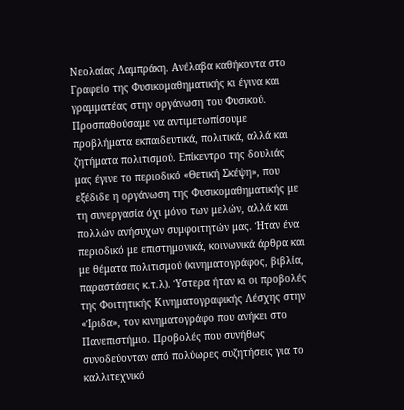Νεολαίας Λαμπράκη. Ανέλαβα καθήκοντα στο Γραφείο της Φυσικομαθηματικής κι έγινα και γραμματέας στην οργάνωση του Φυσικού. Προσπαθούσαμε να αντιμετωπίσουμε προβλήματα εκπαιδευτικά, πολιτικά, αλλά και ζητήματα πολιτισμού. Επίκεντρο της δουλιάς μας έγινε το περιοδικό «Θετική Σκέψη», που εξέδιδε η οργάνωση της Φυσικομαθηματικής με τη συνεργασία όχι μόνο των μελών, αλλά και πολλών ανήσυχων συμφοιτητών μας. Ήταν ένα περιοδικό με επιστημονικά, κοινωνικά άρθρα και με θέματα πολιτισμού (κινηματογράφος, βιβλία, παραστάσεις κ.τ.λ). Ύστερα ήταν κι οι προβολές της Φοιτητικής Κινηματογραφικής Λέσχης στην «Ίριδα», τον κινηματογράφο που ανήκει στο Πανεπιστήμιο. Προβολές που συνήθως συνοδεύονταν από πολύωρες συζητήσεις για το καλλιτεχνικό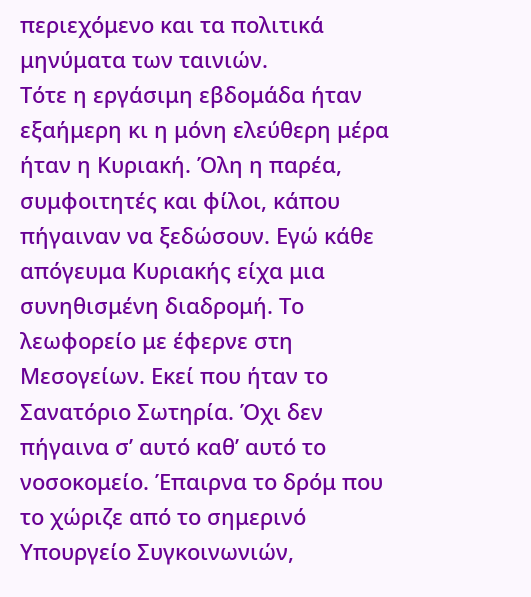περιεχόμενο και τα πολιτικά μηνύματα των ταινιών.
Τότε η εργάσιμη εβδομάδα ήταν εξαήμερη κι η μόνη ελεύθερη μέρα ήταν η Κυριακή. Όλη η παρέα, συμφοιτητές και φίλοι, κάπου πήγαιναν να ξεδώσουν. Εγώ κάθε απόγευμα Κυριακής είχα μια συνηθισμένη διαδρομή. Το λεωφορείο με έφερνε στη Μεσογείων. Εκεί που ήταν το Σανατόριο Σωτηρία. Όχι δεν πήγαινα σ’ αυτό καθ’ αυτό το νοσοκομείο. Έπαιρνα το δρόμ που το χώριζε από το σημερινό Υπουργείο Συγκοινωνιών,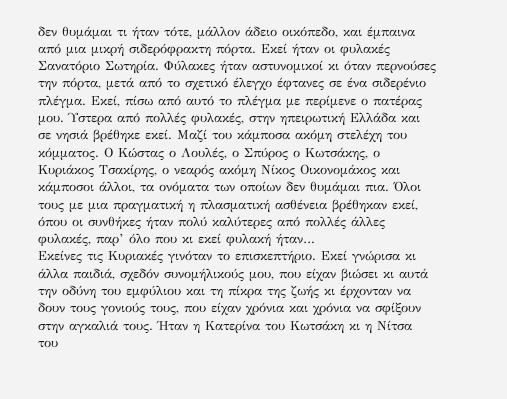δεν θυμάμαι τι ήταν τότε, μάλλον άδειο οικόπεδο, και έμπαινα από μια μικρή σιδερόφρακτη πόρτα. Εκεί ήταν οι φυλακές Σανατόριο Σωτηρία. Φύλακες ήταν αστυνομικοί κι όταν περνούσες την πόρτα, μετά από το σχετικό έλεγχο έφτανες σε ένα σιδερένιο πλέγμα. Εκεί, πίσω από αυτό το πλέγμα με περίμενε ο πατέρας μου. Ύστερα από πολλές φυλακές, στην ηπειρωτική Ελλάδα και σε νησιά βρέθηκε εκεί. Μαζί του κάμποσα ακόμη στελέχη του κόμματος. Ο Κώστας ο Λουλές, ο Σπύρος ο Κωτσάκης, ο Κυριάκος Τσακίρης, ο νεαρός ακόμη Νίκος Οικονομάκος και κάμποσοι άλλοι, τα ονόματα των οποίων δεν θυμάμαι πια. Όλοι τους με μια πραγματική η πλασματική ασθένεια βρέθηκαν εκεί, όπου οι συνθήκες ήταν πολύ καλύτερες από πολλές άλλες φυλακές, παρ’ όλο που κι εκεί φυλακή ήταν…
Εκείνες τις Κυριακές γινόταν το επισκεπτήριο. Εκεί γνώρισα κι άλλα παιδιά, σχεδόν συνομήλικούς μου, που είχαν βιώσει κι αυτά την οδύνη του εμφύλιου και τη πίκρα της ζωής κι έρχονταν να δουν τους γονιούς τους, που είχαν χρόνια και χρόνια να σφίξουν στην αγκαλιά τους. Ήταν η Κατερίνα του Κωτσάκη κι η Νίτσα του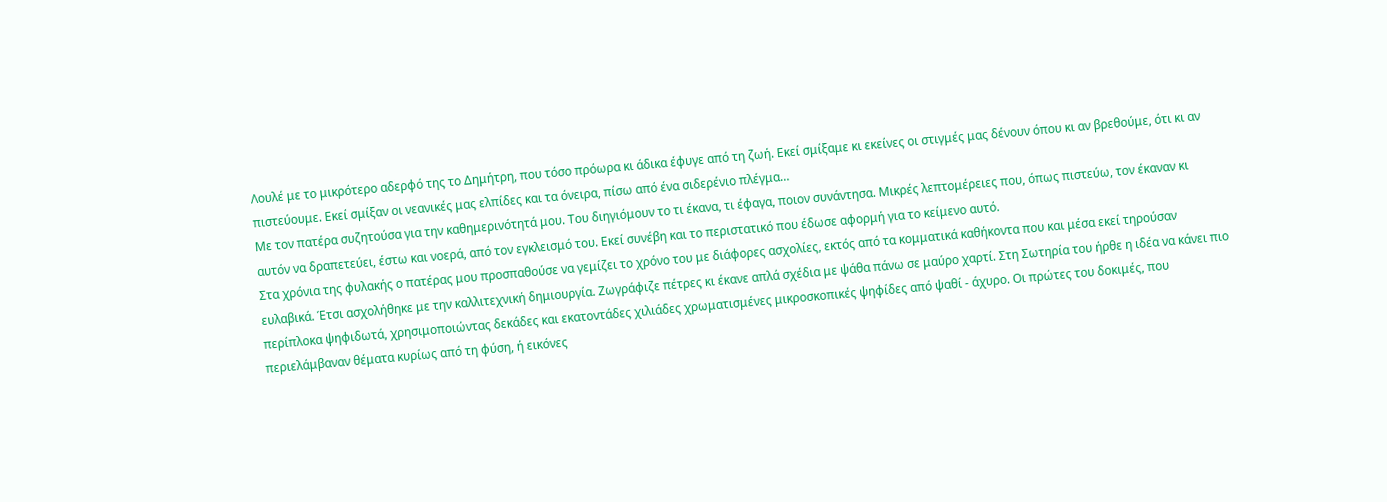Λουλέ με το μικρότερο αδερφό της το Δημήτρη, που τόσο πρόωρα κι άδικα έφυγε από τη ζωή. Εκεί σμίξαμε κι εκείνες οι στιγμές μας δένουν όπου κι αν βρεθούμε, ότι κι αν πιστεύουμε. Εκεί σμίξαν οι νεανικές μας ελπίδες και τα όνειρα, πίσω από ένα σιδερένιο πλέγμα…
Με τον πατέρα συζητούσα για την καθημερινότητά μου. Του διηγιόμουν το τι έκανα, τι έφαγα, ποιον συνάντησα. Μικρές λεπτομέρειες που, όπως πιστεύω, τον έκαναν κι αυτόν να δραπετεύει, έστω και νοερά, από τον εγκλεισμό του. Εκεί συνέβη και το περιστατικό που έδωσε αφορμή για το κείμενο αυτό.
Στα χρόνια της φυλακής ο πατέρας μου προσπαθούσε να γεμίζει το χρόνο του με διάφορες ασχολίες, εκτός από τα κομματικά καθήκοντα που και μέσα εκεί τηρούσαν ευλαβικά. Έτσι ασχολήθηκε με την καλλιτεχνική δημιουργία. Ζωγράφιζε πέτρες κι έκανε απλά σχέδια με ψάθα πάνω σε μαύρο χαρτί. Στη Σωτηρία του ήρθε η ιδέα να κάνει πιο περίπλοκα ψηφιδωτά, χρησιμοποιώντας δεκάδες και εκατοντάδες χιλιάδες χρωματισμένες μικροσκοπικές ψηφίδες από ψαθί - άχυρο. Οι πρώτες του δοκιμές, που περιελάμβαναν θέματα κυρίως από τη φύση, ή εικόνες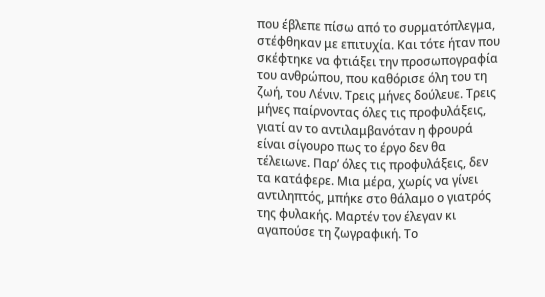που έβλεπε πίσω από το συρματόπλεγμα, στέφθηκαν με επιτυχία. Και τότε ήταν που σκέφτηκε να φτιάξει την προσωπογραφία του ανθρώπου, που καθόρισε όλη του τη ζωή, του Λένιν. Τρεις μήνες δούλευε. Τρεις μήνες παίρνοντας όλες τις προφυλάξεις, γιατί αν το αντιλαμβανόταν η φρουρά είναι σίγουρο πως το έργο δεν θα τέλειωνε. Παρ’ όλες τις προφυλάξεις, δεν τα κατάφερε. Μια μέρα, χωρίς να γίνει αντιληπτός, μπήκε στο θάλαμο ο γιατρός της φυλακής. Μαρτέν τον έλεγαν κι αγαπούσε τη ζωγραφική. Το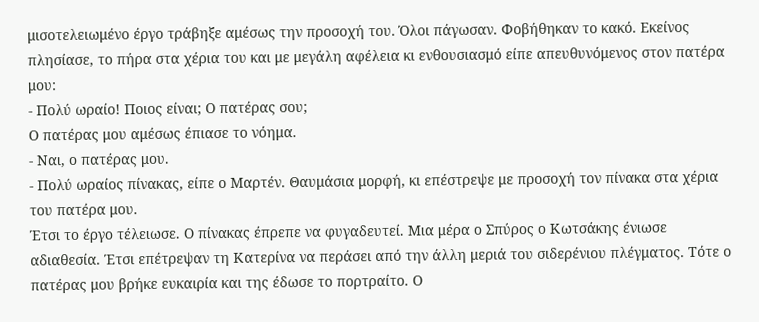μισοτελειωμένο έργο τράβηξε αμέσως την προσοχή του. Όλοι πάγωσαν. Φοβήθηκαν το κακό. Εκείνος πλησίασε, το πήρα στα χέρια του και με μεγάλη αφέλεια κι ενθουσιασμό είπε απευθυνόμενος στον πατέρα μου:
- Πολύ ωραίο! Ποιος είναι; Ο πατέρας σου;
Ο πατέρας μου αμέσως έπιασε το νόημα.
- Ναι, ο πατέρας μου.
- Πολύ ωραίος πίνακας, είπε ο Μαρτέν. Θαυμάσια μορφή, κι επέστρεψε με προσοχή τον πίνακα στα χέρια του πατέρα μου.
Έτσι το έργο τέλειωσε. Ο πίνακας έπρεπε να φυγαδευτεί. Μια μέρα ο Σπύρος ο Κωτσάκης ένιωσε αδιαθεσία. Έτσι επέτρεψαν τη Κατερίνα να περάσει από την άλλη μεριά του σιδερένιου πλέγματος. Τότε ο πατέρας μου βρήκε ευκαιρία και της έδωσε το πορτραίτο. Ο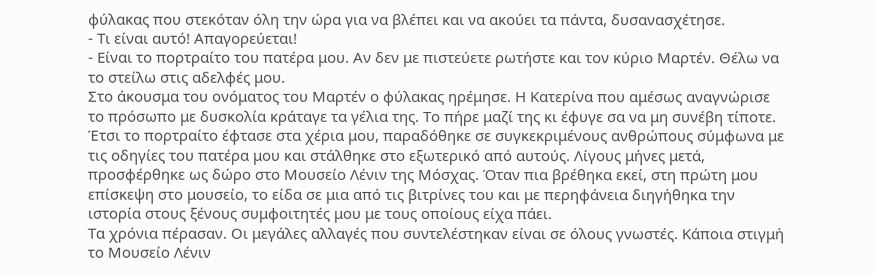φύλακας που στεκόταν όλη την ώρα για να βλέπει και να ακούει τα πάντα, δυσανασχέτησε.
- Τι είναι αυτό! Απαγορεύεται!
- Είναι το πορτραίτο του πατέρα μου. Αν δεν με πιστεύετε ρωτήστε και τον κύριο Μαρτέν. Θέλω να το στείλω στις αδελφές μου.
Στο άκουσμα του ονόματος του Μαρτέν ο φύλακας ηρέμησε. Η Κατερίνα που αμέσως αναγνώρισε το πρόσωπο με δυσκολία κράταγε τα γέλια της. Το πήρε μαζί της κι έφυγε σα να μη συνέβη τίποτε.
Έτσι το πορτραίτο έφτασε στα χέρια μου, παραδόθηκε σε συγκεκριμένους ανθρώπους σύμφωνα με τις οδηγίες του πατέρα μου και στάλθηκε στο εξωτερικό από αυτούς. Λίγους μήνες μετά, προσφέρθηκε ως δώρο στο Μουσείο Λένιν της Μόσχας. Όταν πια βρέθηκα εκεί, στη πρώτη μου επίσκεψη στο μουσείο, το είδα σε μια από τις βιτρίνες του και με περηφάνεια διηγήθηκα την ιστορία στους ξένους συμφοιτητές μου με τους οποίους είχα πάει.
Τα χρόνια πέρασαν. Οι μεγάλες αλλαγές που συντελέστηκαν είναι σε όλους γνωστές. Κάποια στιγμή το Μουσείο Λένιν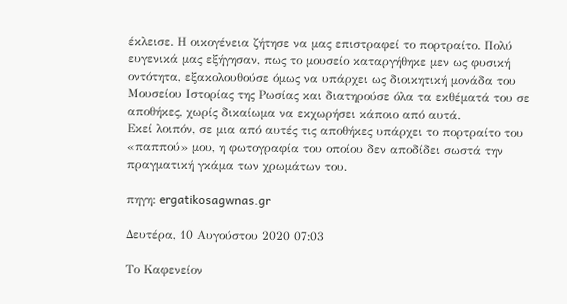έκλεισε. Η οικογένεια ζήτησε να μας επιστραφεί το πορτραίτο. Πολύ ευγενικά μας εξήγησαν, πως το μουσείο καταργήθηκε μεν ως φυσική οντότητα, εξακολουθούσε όμως να υπάρχει ως διοικητική μονάδα του Μουσείου Ιστορίας της Ρωσίας και διατηρούσε όλα τα εκθέματά του σε αποθήκες, χωρίς δικαίωμα να εκχωρήσει κάποιο από αυτά.
Εκεί λοιπόν, σε μια από αυτές τις αποθήκες υπάρχει το πορτραίτο του «παππού» μου, η φωτογραφία του οποίου δεν αποδίδει σωστά την πραγματική γκάμα των χρωμάτων του.

πηγη: ergatikosagwnas.gr

Δευτέρα, 10 Αυγούστου 2020 07:03

Το Καφενείον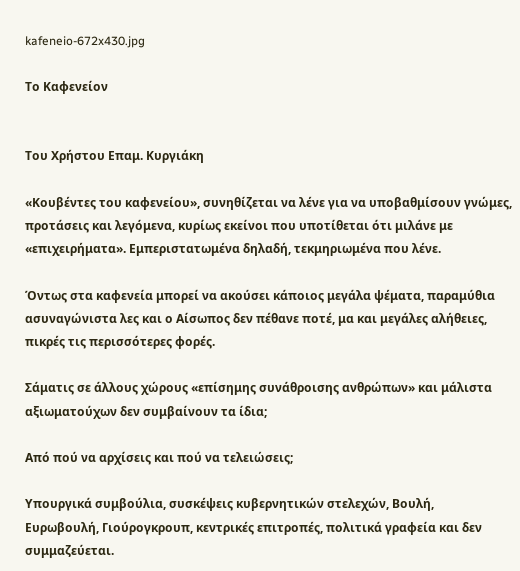kafeneio-672x430.jpg

Το Καφενείον


Του Χρήστου Επαμ. Κυργιάκη

«Κουβέντες του καφενείου», συνηθίζεται να λένε για να υποβαθμίσουν γνώμες, προτάσεις και λεγόμενα, κυρίως εκείνοι που υποτίθεται ότι μιλάνε με «επιχειρήματα». Εμπεριστατωμένα δηλαδή, τεκμηριωμένα που λένε.

Όντως στα καφενεία μπορεί να ακούσει κάποιος μεγάλα ψέματα, παραμύθια ασυναγώνιστα λες και ο Αίσωπος δεν πέθανε ποτέ, μα και μεγάλες αλήθειες, πικρές τις περισσότερες φορές.

Σάματις σε άλλους χώρους «επίσημης συνάθροισης ανθρώπων» και μάλιστα αξιωματούχων δεν συμβαίνουν τα ίδια;

Από πού να αρχίσεις και πού να τελειώσεις;

Υπουργικά συμβούλια, συσκέψεις κυβερνητικών στελεχών, Βουλή,
Ευρωβουλή, Γιούρογκρουπ, κεντρικές επιτροπές, πολιτικά γραφεία και δεν συμμαζεύεται.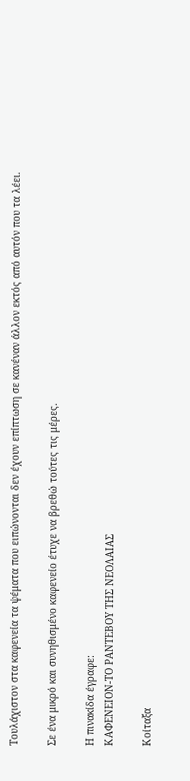Τουλάχιστον στα καφενεία τα ψέματα που ειπώνονται δεν έχουν επίπτωση σε κανέναν άλλον εκτός από αυτόν που τα λέει.

Σε ένα μικρό και συνηθισμένο καφενείο έτυχε να βρεθώ τούτες τις μέρες.

Η πινακίδα έγραφε:
ΚΑΦΕΝΕΙΟΝ-ΤΟ ΡΑΝΤΕΒΟΥ ΤΗΣ ΝΕΟΛΑΙΑΣ

Κοίταξα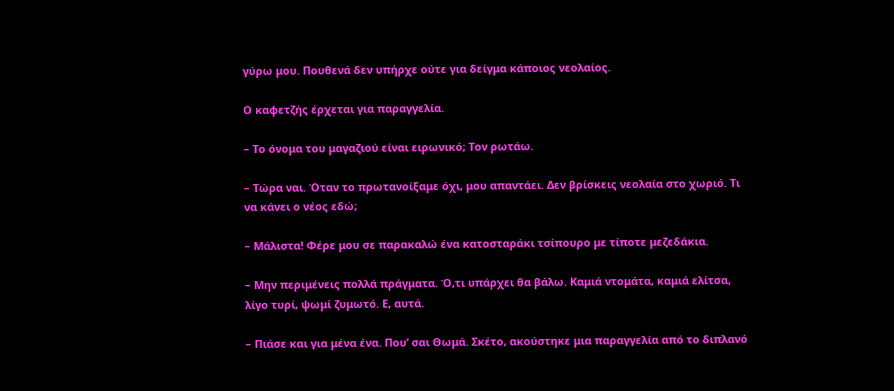γύρω μου. Πουθενά δεν υπήρχε ούτε για δείγμα κάποιος νεολαίος.

Ο καφετζής έρχεται για παραγγελία.

– Το όνομα του μαγαζιού είναι ειρωνικό; Τον ρωτάω.

– Τώρα ναι. Όταν το πρωτανοίξαμε όχι, μου απαντάει. Δεν βρίσκεις νεολαία στο χωριό. Τι να κάνει ο νέος εδώ;

– Μάλιστα! Φέρε μου σε παρακαλώ ένα κατοσταράκι τσίπουρο με τίποτε μεζεδάκια.

– Μην περιμένεις πολλά πράγματα. Ό,τι υπάρχει θα βάλω. Καμιά ντομάτα, καμιά ελίτσα, λίγο τυρί, ψωμί ζυμωτό. Ε, αυτά.

– Πιάσε και για μένα ένα. Που’ σαι Θωμά. Σκέτο, ακούστηκε μια παραγγελία από το διπλανό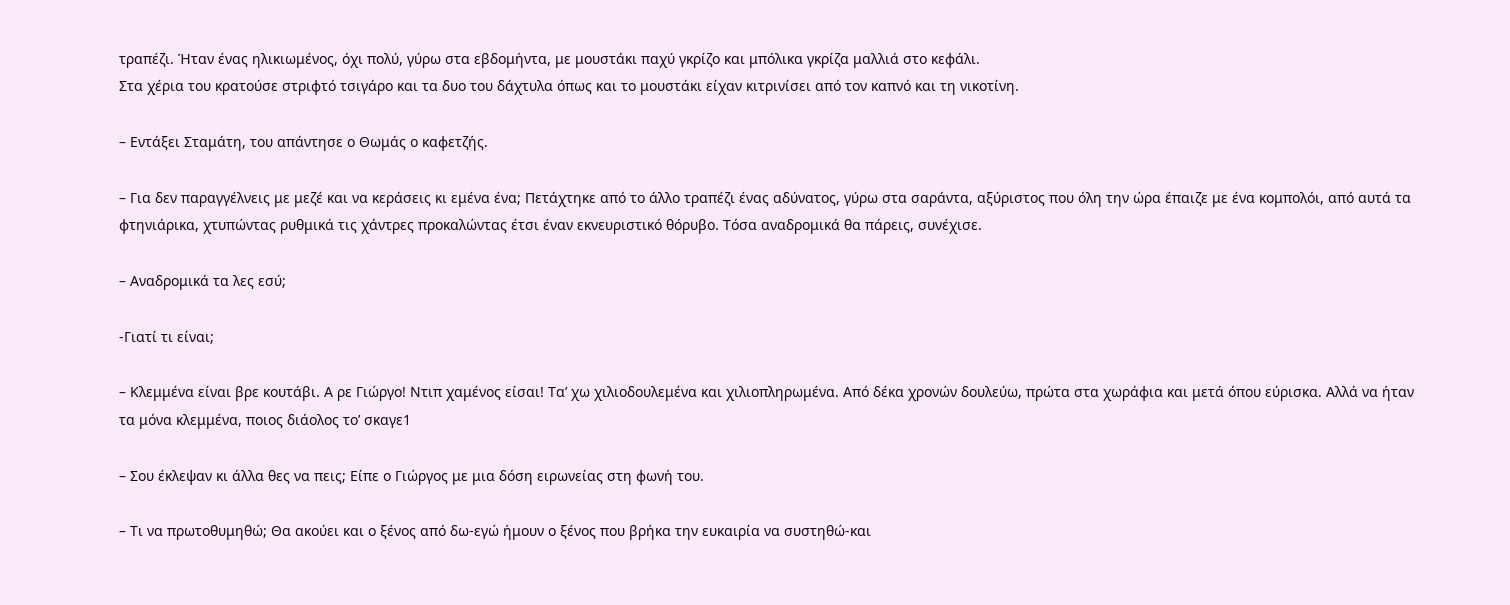τραπέζι. Ήταν ένας ηλικιωμένος, όχι πολύ, γύρω στα εβδομήντα, με μουστάκι παχύ γκρίζο και μπόλικα γκρίζα μαλλιά στο κεφάλι.
Στα χέρια του κρατούσε στριφτό τσιγάρο και τα δυο του δάχτυλα όπως και το μουστάκι είχαν κιτρινίσει από τον καπνό και τη νικοτίνη.

– Εντάξει Σταμάτη, του απάντησε ο Θωμάς ο καφετζής.

– Για δεν παραγγέλνεις με μεζέ και να κεράσεις κι εμένα ένα; Πετάχτηκε από το άλλο τραπέζι ένας αδύνατος, γύρω στα σαράντα, αξύριστος που όλη την ώρα έπαιζε με ένα κομπολόι, από αυτά τα φτηνιάρικα, χτυπώντας ρυθμικά τις χάντρες προκαλώντας έτσι έναν εκνευριστικό θόρυβο. Τόσα αναδρομικά θα πάρεις, συνέχισε.

– Αναδρομικά τα λες εσύ;

-Γιατί τι είναι;

– Κλεμμένα είναι βρε κουτάβι. Α ρε Γιώργο! Ντιπ χαμένος είσαι! Τα’ χω χιλιοδουλεμένα και χιλιοπληρωμένα. Από δέκα χρονών δουλεύω, πρώτα στα χωράφια και μετά όπου εύρισκα. Αλλά να ήταν τα μόνα κλεμμένα, ποιος διάολος το’ σκαγε1

– Σου έκλεψαν κι άλλα θες να πεις; Είπε ο Γιώργος με μια δόση ειρωνείας στη φωνή του.

– Τι να πρωτοθυμηθώ; Θα ακούει και ο ξένος από δω-εγώ ήμουν ο ξένος που βρήκα την ευκαιρία να συστηθώ-και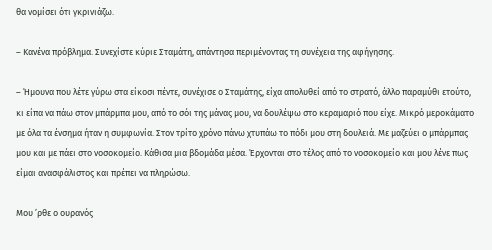θα νομίσει ότι γκρινιάζω.

– Κανένα πρόβλημα. Συνεχίστε κύριε Σταμάτη, απάντησα περιμένοντας τη συνέχεια της αφήγησης.

– Ήμουνα που λέτε γύρω στα είκοσι πέντε, συνέχισε ο Σταμάτης, είχα απολυθεί από το στρατό, άλλο παραμύθι ετούτο, κι είπα να πάω στον μπάρμπα μου, από το σόι της μάνας μου, να δουλέψω στο κεραμαριό που είχε. Μικρό μεροκάματο με όλα τα ένσημα ήταν η συμφωνία. Στον τρίτο χρόνο πάνω χτυπάω το πόδι μου στη δουλειά. Με μαζεύει ο μπάρμπας μου και με πάει στο νοσοκομείο. Κάθισα μια βδομάδα μέσα. Έρχονται στο τέλος από το νοσοκομείο και μου λένε πως είμαι ανασφάλιστος και πρέπει να πληρώσω.

Μου ’ρθε ο ουρανός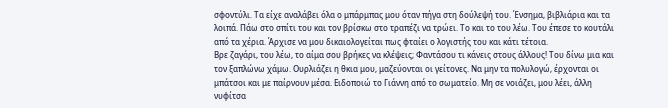σφοντύλι. Τα είχε αναλάβει όλα ο μπάρμπας μου όταν πήγα στη δούλεψή του. Ένσημα, βιβλιάρια και τα λοιπά. Πάω στο σπίτι του και τον βρίσκω στο τραπέζι να τρώει. Το και το του λέω. Του έπεσε το κουτάλι από τα χέρια. Άρχισε να μου δικαιολογείται πως φταίει ο λογιστής του και κάτι τέτοια.
Βρε ζαγάρι, του λέω, το αίμα σου βρήκες να κλέψεις; Φαντάσου τι κάνεις στους άλλους! Του δίνω μια και τον ξαπλώνω χάμω. Ουρλιάζει η θκια μου, μαζεύονται οι γείτονες. Να μην τα πολυλογώ, έρχονται οι μπάτσοι και με παίρνουν μέσα. Ειδοποιώ το Γιάννη από το σωματείο. Μη σε νοιάζει, μου λέει, άλλη νυφίτσα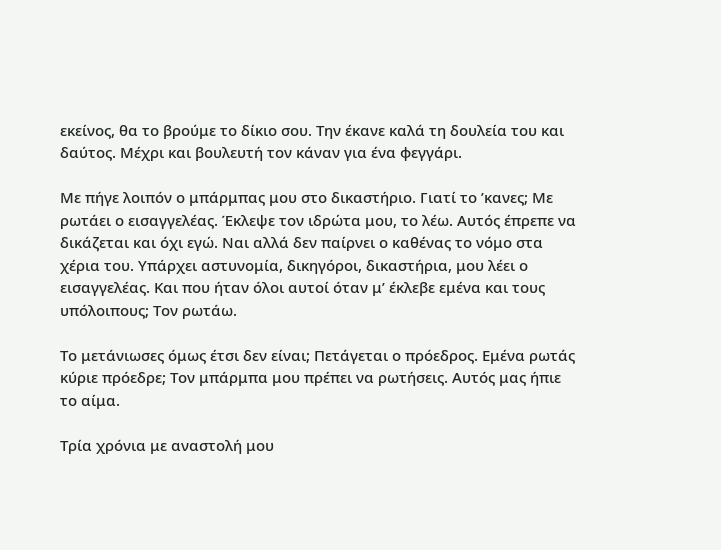εκείνος, θα το βρούμε το δίκιο σου. Την έκανε καλά τη δουλεία του και δαύτος. Μέχρι και βουλευτή τον κάναν για ένα φεγγάρι.

Με πήγε λοιπόν ο μπάρμπας μου στο δικαστήριο. Γιατί το ’κανες; Με ρωτάει ο εισαγγελέας. Έκλεψε τον ιδρώτα μου, το λέω. Αυτός έπρεπε να δικάζεται και όχι εγώ. Ναι αλλά δεν παίρνει ο καθένας το νόμο στα χέρια του. Υπάρχει αστυνομία, δικηγόροι, δικαστήρια, μου λέει ο εισαγγελέας. Και που ήταν όλοι αυτοί όταν μ’ έκλεβε εμένα και τους υπόλοιπους; Τον ρωτάω.

Το μετάνιωσες όμως έτσι δεν είναι; Πετάγεται ο πρόεδρος. Εμένα ρωτάς κύριε πρόεδρε; Τον μπάρμπα μου πρέπει να ρωτήσεις. Αυτός μας ήπιε το αίμα.

Τρία χρόνια με αναστολή μου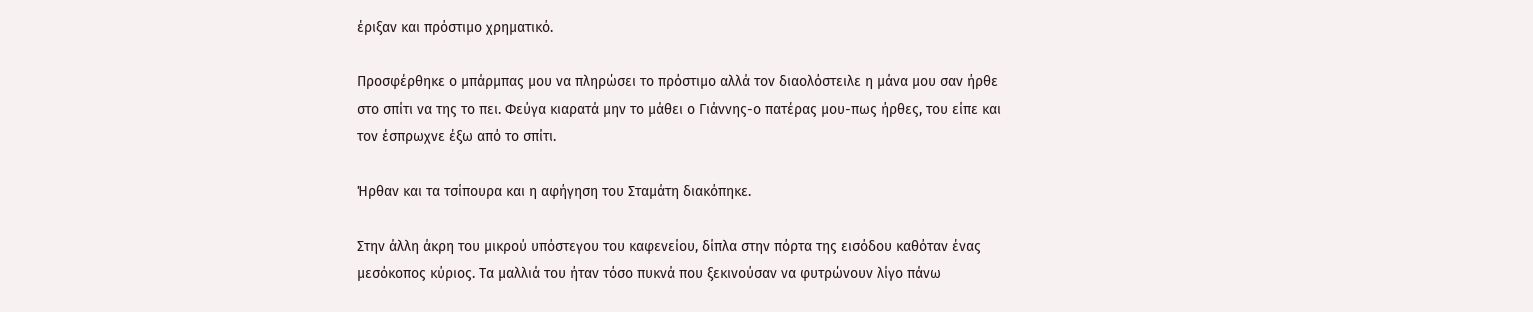έριξαν και πρόστιμο χρηματικό.

Προσφέρθηκε ο μπάρμπας μου να πληρώσει το πρόστιμο αλλά τον διαολόστειλε η μάνα μου σαν ήρθε στο σπίτι να της το πει. Φεύγα κιαρατά μην το μάθει ο Γιάννης-ο πατέρας μου-πως ήρθες, του είπε και τον έσπρωχνε έξω από το σπίτι.

Ήρθαν και τα τσίπουρα και η αφήγηση του Σταμάτη διακόπηκε.

Στην άλλη άκρη του μικρού υπόστεγου του καφενείου, δίπλα στην πόρτα της εισόδου καθόταν ένας μεσόκοπος κύριος. Τα μαλλιά του ήταν τόσο πυκνά που ξεκινούσαν να φυτρώνουν λίγο πάνω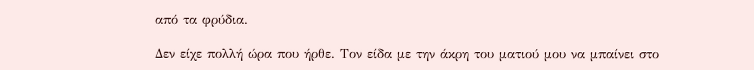από τα φρύδια.

Δεν είχε πολλή ώρα που ήρθε. Τον είδα με την άκρη του ματιού μου να μπαίνει στο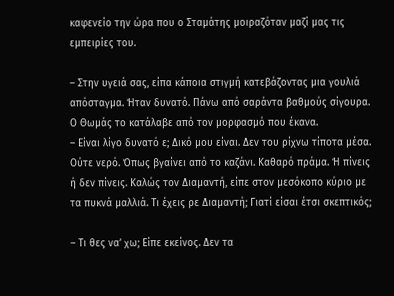καφενείο την ώρα που ο Σταμάτης μοιραζόταν μαζί μας τις εμπειρίες του.

– Στην υγειά σας, είπα κάποια στιγμή κατεβάζοντας μια γουλιά απόσταγμα. Ήταν δυνατό. Πάνω από σαράντα βαθμούς σίγουρα.
Ο Θωμάς το κατάλαβε από τον μορφασμό που έκανα.
– Είναι λίγο δυνατό ε; Δικό μου είναι. Δεν του ρίχνω τίποτα μέσα. Ούτε νερό. Όπως βγαίνει από το καζάνι. Καθαρό πράμα. Ή πίνεις ή δεν πίνεις. Καλώς τον Διαμαντή, είπε στον μεσόκοπο κύριο με τα πυκνά μαλλιά. Τι έχεις ρε Διαμαντή; Γιατί είσαι έτσι σκεπτικός;

– Τι θες να’ χω; Είπε εκείνος. Δεν τα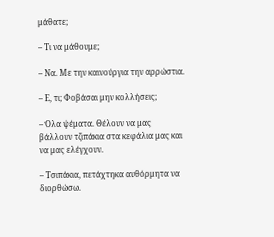μάθατε;

– Τι να μάθουμε;

– Να. Με την καινούργια την αρρώστια.

– Ε, τι; Φοβάσαι μην κολλήσεις;

– Όλα ψέματα. Θέλουν να μας βάλλουν τζιπάκια στα κεφάλια μας και να μας ελέγχουν.

– Τσιπάκια, πετάχτηκα αυθόρμητα να διορθώσω.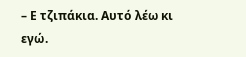– Ε τζιπάκια. Αυτό λέω κι εγώ.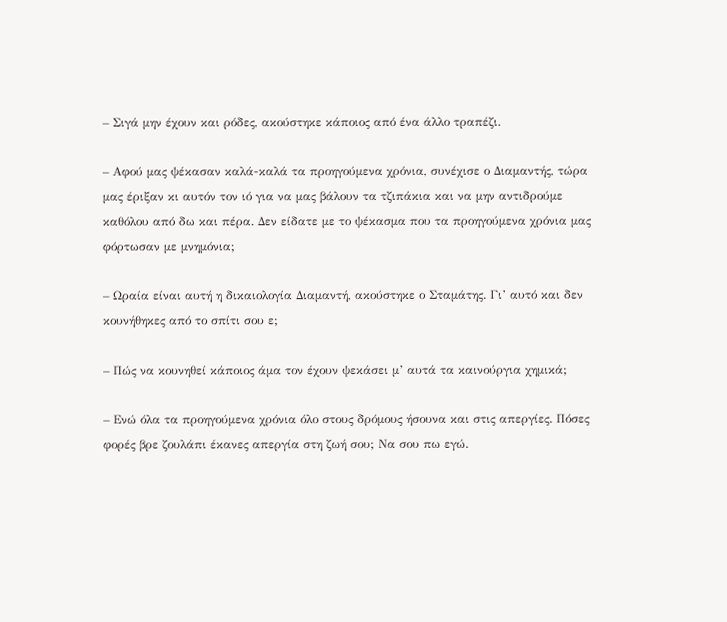– Σιγά μην έχουν και ρόδες, ακούστηκε κάποιος από ένα άλλο τραπέζι.

– Αφού μας ψέκασαν καλά-καλά τα προηγούμενα χρόνια, συνέχισε ο Διαμαντής, τώρα μας έριξαν κι αυτόν τον ιό για να μας βάλουν τα τζιπάκια και να μην αντιδρούμε καθόλου από δω και πέρα. Δεν είδατε με το ψέκασμα που τα προηγούμενα χρόνια μας φόρτωσαν με μνημόνια;

– Ωραία είναι αυτή η δικαιολογία Διαμαντή, ακούστηκε ο Σταμάτης. Γι’ αυτό και δεν κουνήθηκες από το σπίτι σου ε;

– Πώς να κουνηθεί κάποιος άμα τον έχουν ψεκάσει μ’ αυτά τα καινούργια χημικά;

– Ενώ όλα τα προηγούμενα χρόνια όλο στους δρόμους ήσουνα και στις απεργίες. Πόσες φορές βρε ζουλάπι έκανες απεργία στη ζωή σου; Να σου πω εγώ.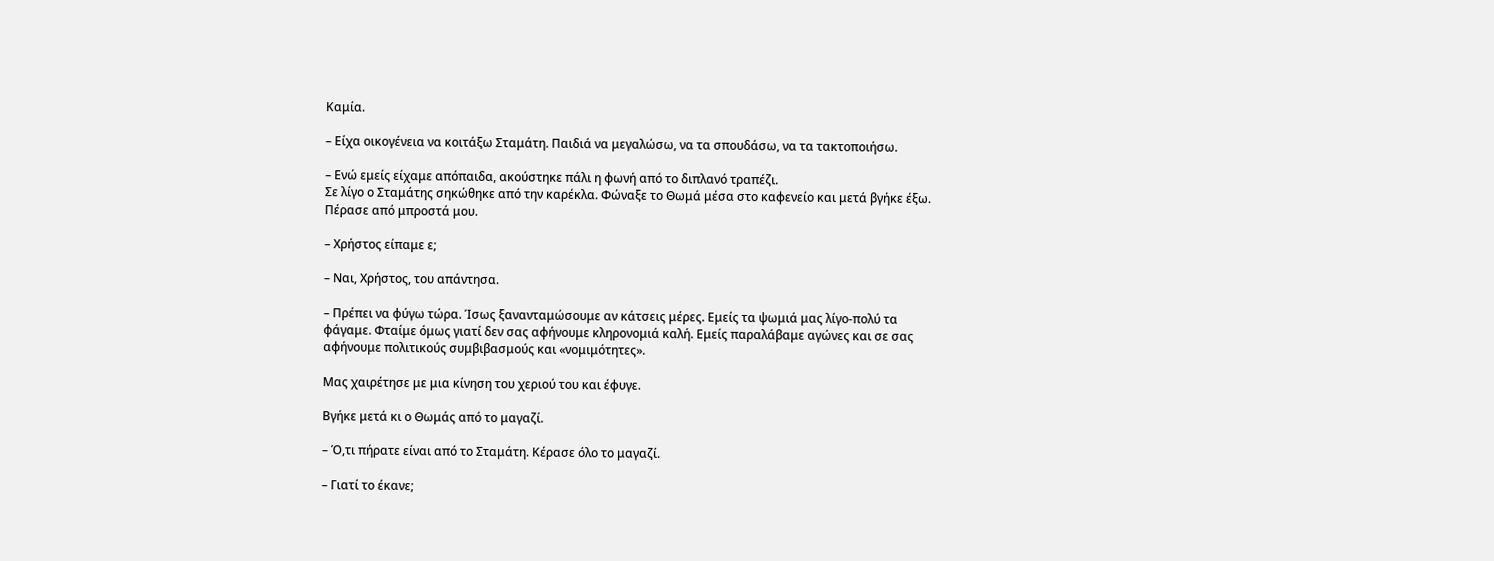Καμία.

– Είχα οικογένεια να κοιτάξω Σταμάτη. Παιδιά να μεγαλώσω, να τα σπουδάσω, να τα τακτοποιήσω.

– Ενώ εμείς είχαμε απόπαιδα, ακούστηκε πάλι η φωνή από το διπλανό τραπέζι.
Σε λίγο ο Σταμάτης σηκώθηκε από την καρέκλα. Φώναξε το Θωμά μέσα στο καφενείο και μετά βγήκε έξω. Πέρασε από μπροστά μου.

– Χρήστος είπαμε ε;

– Ναι, Χρήστος, του απάντησα.

– Πρέπει να φύγω τώρα. Ίσως ξανανταμώσουμε αν κάτσεις μέρες. Εμείς τα ψωμιά μας λίγο-πολύ τα φάγαμε. Φταίμε όμως γιατί δεν σας αφήνουμε κληρονομιά καλή. Εμείς παραλάβαμε αγώνες και σε σας αφήνουμε πολιτικούς συμβιβασμούς και «νομιμότητες».

Μας χαιρέτησε με μια κίνηση του χεριού του και έφυγε.

Βγήκε μετά κι ο Θωμάς από το μαγαζί.

– Ό,τι πήρατε είναι από το Σταμάτη. Κέρασε όλο το μαγαζί.

– Γιατί το έκανε;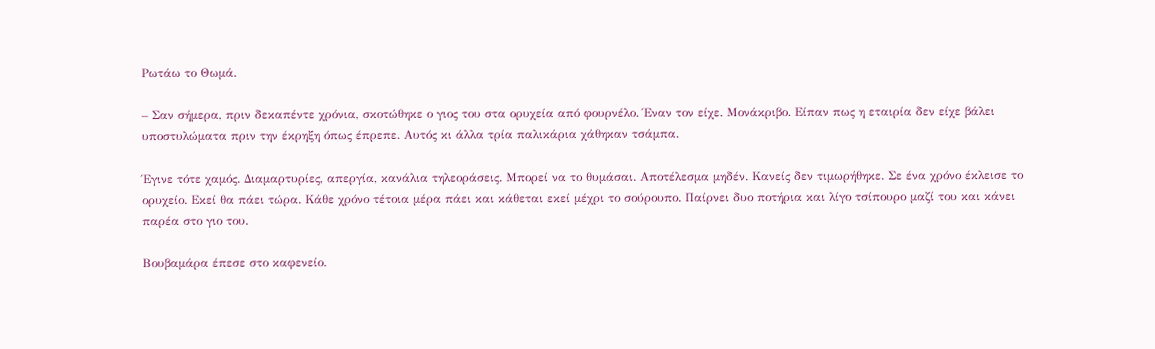Ρωτάω το Θωμά.

– Σαν σήμερα, πριν δεκαπέντε χρόνια, σκοτώθηκε ο γιος του στα ορυχεία από φουρνέλο. Έναν τον είχε. Μονάκριβο. Είπαν πως η εταιρία δεν είχε βάλει υποστυλώματα πριν την έκρηξη όπως έπρεπε. Αυτός κι άλλα τρία παλικάρια χάθηκαν τσάμπα.

Έγινε τότε χαμός. Διαμαρτυρίες, απεργία, κανάλια τηλεοράσεις. Μπορεί να το θυμάσαι. Αποτέλεσμα μηδέν. Κανείς δεν τιμωρήθηκε. Σε ένα χρόνο έκλεισε το ορυχείο. Εκεί θα πάει τώρα. Κάθε χρόνο τέτοια μέρα πάει και κάθεται εκεί μέχρι το σούρουπο. Παίρνει δυο ποτήρια και λίγο τσίπουρο μαζί του και κάνει παρέα στο γιο του.

Βουβαμάρα έπεσε στο καφενείο.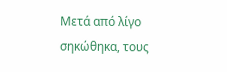Μετά από λίγο σηκώθηκα, τους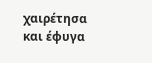χαιρέτησα και έφυγα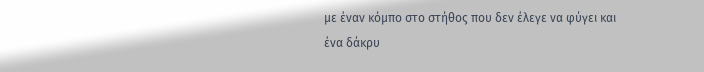με έναν κόμπο στο στήθος που δεν έλεγε να φύγει και ένα δάκρυ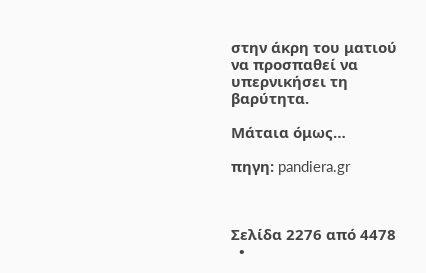στην άκρη του ματιού να προσπαθεί να υπερνικήσει τη βαρύτητα.

Μάταια όμως…

πηγη: pandiera.gr



Σελίδα 2276 από 4478
  •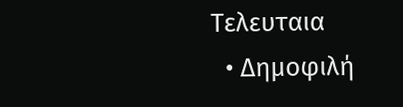Τελευταια
  • Δημοφιλή